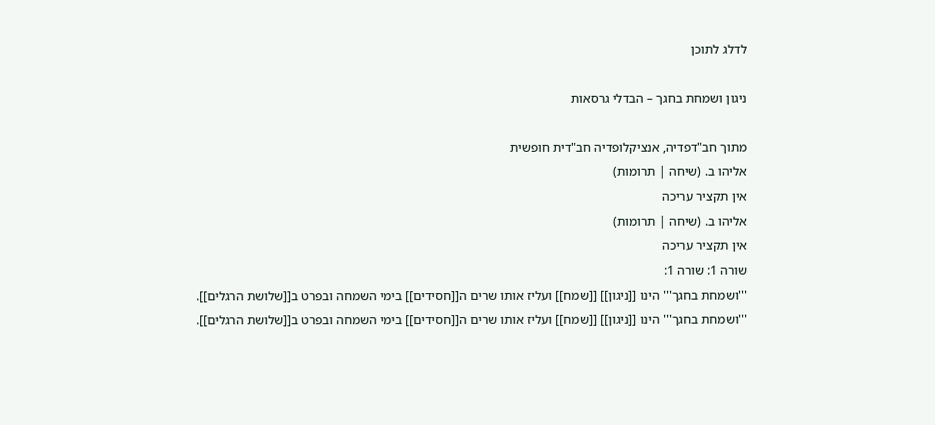לדלג לתוכן

ניגון ושמחת בחגך – הבדלי גרסאות

מתוך חב"דפדיה, אנציקלופדיה חב"דית חופשית
אליהו ב. (שיחה | תרומות)
אין תקציר עריכה
אליהו ב. (שיחה | תרומות)
אין תקציר עריכה
שורה 1: שורה 1:
'''ושמחת בחגך''' הינו [[ניגון]] [[שמח]] ועליז אותו שרים ה[[חסידים]] בימי השמחה ובפרט ב[[שלושת הרגלים]].
'''ושמחת בחגך''' הינו [[ניגון]] [[שמח]] ועליז אותו שרים ה[[חסידים]] בימי השמחה ובפרט ב[[שלושת הרגלים]].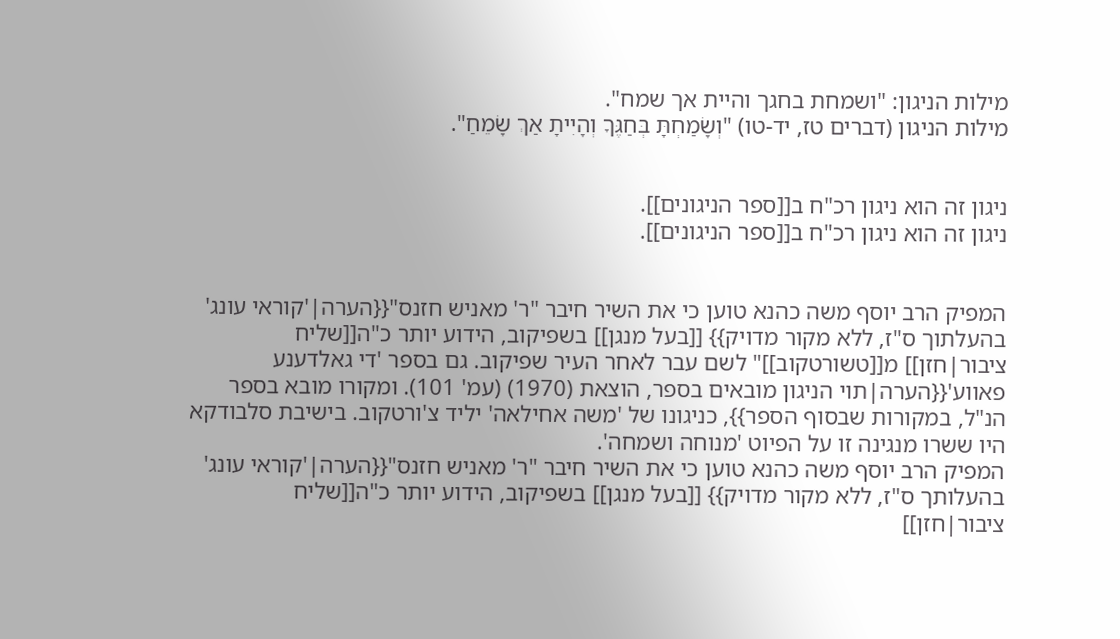מילות הניגון: "ושמחת בחגך והיית אך שמח".
מילות הניגון (דברים טז, יד-טו) "וְשָׂמַחְתָּ בְּחַגֶּךָ וְהָיִיתָ אַךְ שָׂמֵחַ".


ניגון זה הוא ניגון רכ"ח ב[[ספר הניגונים]].
ניגון זה הוא ניגון רכ"ח ב[[ספר הניגונים]].


המפיק הרב יוסף משה כהנא טוען כי את השיר חיבר "ר' מאניש חזנס"{{הערה|'קוראי עונג' בהעלתוך ס"ז, ללא מקור מדויק}} [[בעל מנגן]] בשפיקוב, הידוע יותר כ"ה[[שליח ציבור|חזן]] מ[[טשורטקוב]]" לשם עבר לאחר העיר שפיקוב. גם בספר 'די גאלדענע פאווע'{{הערה|תוי הניגון מובאים בספר, הוצאת (1970) (עמ' 101). ומקורו מובא בספר הנ"ל, במקורות שבסוף הספר}}, כניגונו של 'משה אחילאה' יליד צ'ורטקוב. בישיבת סלבודקא היו ששרו מנגינה זו על הפיוט 'מנוחה ושמחה'.
המפיק הרב יוסף משה כהנא טוען כי את השיר חיבר "ר' מאניש חזנס"{{הערה|'קוראי עונג' בהעלותך ס"ז, ללא מקור מדויק}} [[בעל מנגן]] בשפיקוב, הידוע יותר כ"ה[[שליח ציבור|חזן]]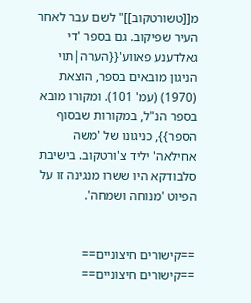מ[[טשורטקוב]]" לשם עבר לאחר העיר שפיקוב. גם בספר 'די גאלדענע פאווע'{{הערה|תוי הניגון מובאים בספר, הוצאת (1970) (עמ' 101). ומקורו מובא בספר הנ"ל, במקורות שבסוף הספר}}, כניגונו של 'משה אחילאה' יליד צ'ורטקוב. בישיבת סלבודקא היו ששרו מנגינה זו על הפיוט 'מנוחה ושמחה'.


==קישורים חיצוניים==
==קישורים חיצוניים==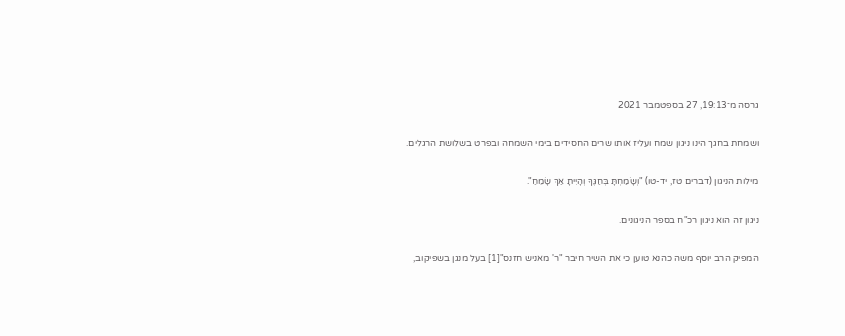גרסה מ־19:13, 27 בספטמבר 2021

ושמחת בחגך הינו ניגון שמח ועליז אותו שרים החסידים בימי השמחה ובפרט בשלושת הרגלים.

מילות הניגון (דברים טז, יד-טו) "וְשָׂמַחְתָּ בְּחַגֶּךָ וְהָיִיתָ אַךְ שָׂמֵחַ".

ניגון זה הוא ניגון רכ"ח בספר הניגונים.

המפיק הרב יוסף משה כהנא טוען כי את השיר חיבר "ר' מאניש חזנס"[1] בעל מנגן בשפיקוב,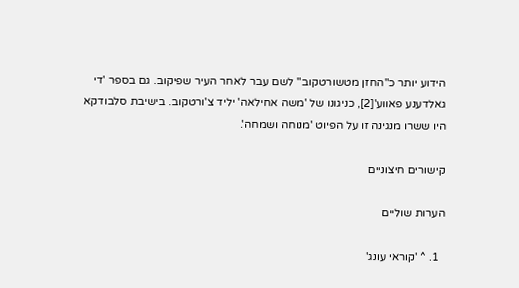הידוע יותר כ"החזן מטשורטקוב" לשם עבר לאחר העיר שפיקוב. גם בספר 'די גאלדענע פאווע'[2], כניגונו של 'משה אחילאה' יליד צ'ורטקוב. בישיבת סלבודקא היו ששרו מנגינה זו על הפיוט 'מנוחה ושמחה'.

קישורים חיצוניים

הערות שוליים

  1. ^ 'קוראי עונג'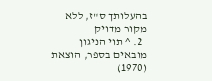בהעלותך ס"ז, ללא מקור מדויק
  2. ^ תוי הניגון מובאים בספר, הוצאת (1970)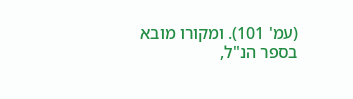(עמ' 101). ומקורו מובא בספר הנ"ל,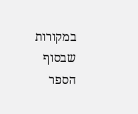במקורות שבסוף הספר